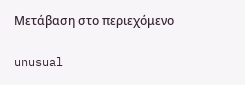Μετάβαση στο περιεχόμενο

unusual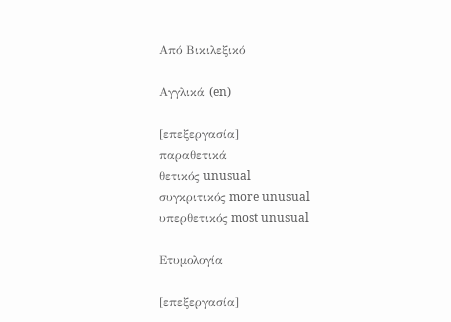Από Βικιλεξικό

Αγγλικά (en)

[επεξεργασία]
παραθετικά
θετικός unusual
συγκριτικός more unusual
υπερθετικός most unusual

Ετυμολογία

[επεξεργασία]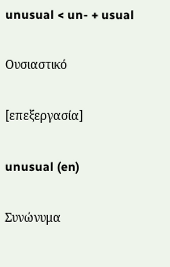unusual < un- + usual

Ουσιαστικό

[επεξεργασία]

unusual (en)

Συνώνυμα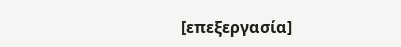[επεξεργασία]